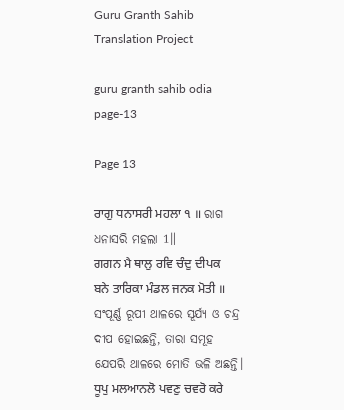Guru Granth Sahib Translation Project

guru granth sahib odia page-13

Page 13

ਰਾਗੁ ਧਨਾਸਰੀ ਮਹਲਾ ੧ ॥ ରାଗ ଧନାସରି ମହଲା 1॥
ਗਗਨ ਮੈ ਥਾਲੁ ਰਵਿ ਚੰਦੁ ਦੀਪਕ ਬਨੇ ਤਾਰਿਕਾ ਮੰਡਲ ਜਨਕ ਮੋਤੀ ॥ ସଂପୂର୍ଣ୍ଣ ରୂପୀ ଥାଳରେ ସୂର୍ଯ୍ୟ ଓ ଚନ୍ଦ୍ର ଦୀପ ହୋଇଛନ୍ତି, ତାରା ସମୂହ ଯେପରି ଥାଳରେ ମୋତି ଭଳି ଅଛନ୍ତି।
ਧੂਪੁ ਮਲਆਨਲੋ ਪਵਣੁ ਚਵਰੋ ਕਰੇ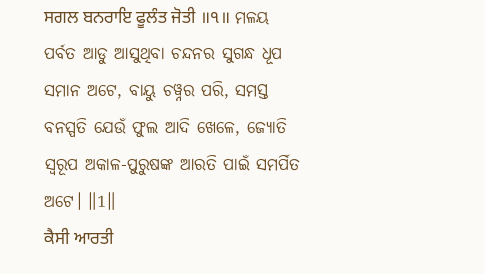ਸਗਲ ਬਨਰਾਇ ਫੂਲੰਤ ਜੋਤੀ ॥੧॥ ମଳୟ ପର୍ବତ ଆଡୁ ଆସୁଥିବା ଚନ୍ଦନର ସୁଗନ୍ଧ ଧୂପ ସମାନ ଅଟେ, ବାୟୁ ଚୱ୍ନର ପରି, ସମସ୍ତ ବନସ୍ପତି ଯେଉଁ ଫୁଲ ଆଦି ଖେଳେ, ଜ୍ୟୋତି ସ୍ୱରୂପ ଅକାଳ-ପୁରୁଷଙ୍କ ଆରତି ପାଇଁ ସମର୍ପିତ ଅଟେ। ॥1॥
ਕੈਸੀ ਆਰਤੀ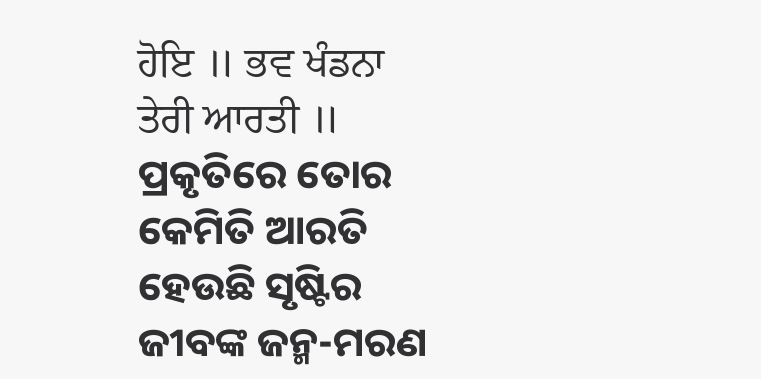ਹੋਇ ॥ ਭਵ ਖੰਡਨਾ ਤੇਰੀ ਆਰਤੀ ॥ ପ୍ରକୃତିରେ ତୋର କେମିତି ଆରତି ହେଉଛି ସୃଷ୍ଟିର ଜୀବଙ୍କ ଜନ୍ମ-ମରଣ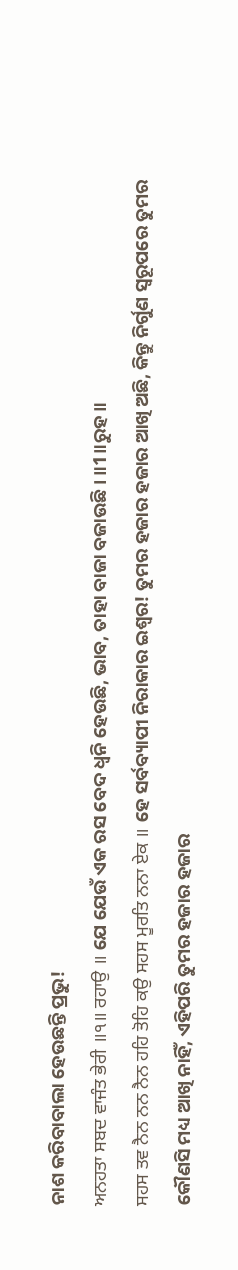ନାଶ କରିବାବାଲା ହେଉଛନ୍ତି ପ୍ରଭୁ!
ਅਨਹਤਾ ਸਬਦ ਵਾਜੰਤ ਭੇਰੀ ॥੧॥ ਰਹਾਉ ॥ ଯେ ଯେଉଁ ଏକ ରସ ବେଦ ଧ୍ୱନି ହେଉଛି, ଭାବ, ତାହା ବାଜା ବଜାଉଛି। ॥1॥ରୁହ॥
ਸਹਸ ਤਵ ਨੈਨ ਨਨ ਨੈਨ ਹਹਿ ਤੋਹਿ ਕਉ ਸਹਸ ਮੂਰਤਿ ਨਨਾ ਏਕ ॥ ହେ ସର୍ବବ୍ୟାପୀ ନିରାକାର ଇଶ୍ଵର! ତୁମର ହଜାର ହଜାର ଆଖି ଅଛି, କିନ୍ତୁ ନିର୍ଗୁଣ ସ୍ଵରୂପରେ ତୁମର କୌଣସି ମଧ୍ୟ ଆଖି ନାହିଁ, ଏହିପରି ତୁମର ହଜାର ହଜାର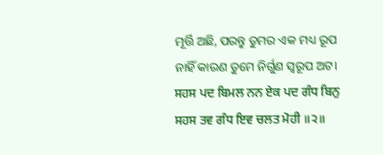ମୂର୍ତ୍ତି ଅଛି, ପରନ୍ତୁ ତୁମର ଏକ ମଧ୍ୟ ରୂପ ନାହିଁ କାରଣ ତୁମେ ନିର୍ଗୁଣ ସ୍ୱରୂପ ଅଟ।
ਸਹਸ ਪਦ ਬਿਮਲ ਨਨ ਏਕ ਪਦ ਗੰਧ ਬਿਨੁ ਸਹਸ ਤਵ ਗੰਧ ਇਵ ਚਲਤ ਮੋਹੀ ॥੨॥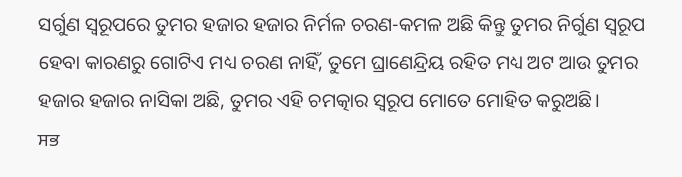ସର୍ଗୁଣ ସ୍ଵରୂପରେ ତୁମର ହଜାର ହଜାର ନିର୍ମଳ ଚରଣ-କମଳ ଅଛି କିନ୍ତୁ ତୁମର ନିର୍ଗୁଣ ସ୍ୱରୂପ ହେବା କାରଣରୁ ଗୋଟିଏ ମଧ୍ୟ ଚରଣ ନାହିଁ, ତୁମେ ଘ୍ରାଣେନ୍ଦ୍ରିୟ ରହିତ ମଧ୍ୟ ଅଟ ଆଉ ତୁମର ହଜାର ହଜାର ନାସିକା ଅଛି, ତୁମର ଏହି ଚମତ୍କାର ସ୍ୱରୂପ ମୋତେ ମୋହିତ କରୁଅଛି।
ਸਭ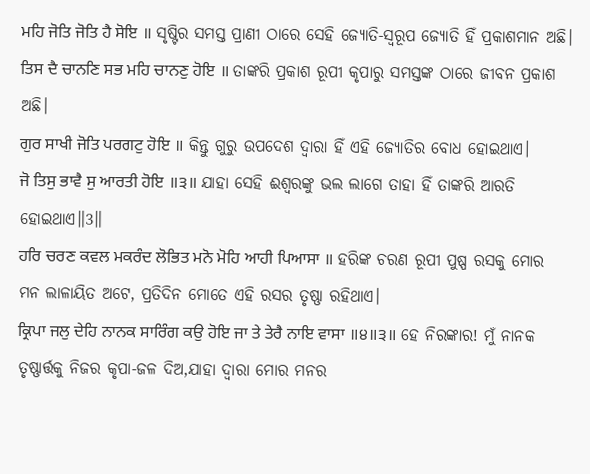ਮਹਿ ਜੋਤਿ ਜੋਤਿ ਹੈ ਸੋਇ ॥ ସୃଷ୍ଟିର ସମସ୍ତ ପ୍ରାଣୀ ଠାରେ ସେହି ଜ୍ୟୋତି-ସ୍ୱରୂପ ଜ୍ୟୋତି ହିଁ ପ୍ରକାଶମାନ ଅଛି।
ਤਿਸ ਦੈ ਚਾਨਣਿ ਸਭ ਮਹਿ ਚਾਨਣੁ ਹੋਇ ॥ ତାଙ୍କରି ପ୍ରକାଶ ରୂପୀ କୃପାରୁ ସମସ୍ତଙ୍କ ଠାରେ ଜୀବନ ପ୍ରକାଶ ଅଛି।
ਗੁਰ ਸਾਖੀ ਜੋਤਿ ਪਰਗਟੁ ਹੋਇ ॥ କିନ୍ତୁ ଗୁରୁ ଉପଦେଶ ଦ୍ଵାରା ହିଁ ଏହି ଜ୍ୟୋତିର ବୋଧ ହୋଇଥାଏ।
ਜੋ ਤਿਸੁ ਭਾਵੈ ਸੁ ਆਰਤੀ ਹੋਇ ॥੩॥ ଯାହା ସେହି ଈଶ୍ଵରଙ୍କୁ ଭଲ ଲାଗେ ତାହା ହିଁ ତାଙ୍କରି ଆରତି ହୋଇଥାଏ॥3॥
ਹਰਿ ਚਰਣ ਕਵਲ ਮਕਰੰਦ ਲੋਭਿਤ ਮਨੋ ਮੋਹਿ ਆਹੀ ਪਿਆਸਾ ॥ ହରିଙ୍କ ଚରଣ ରୂପୀ ପୁଷ୍ପ ରସକୁ ମୋର ମନ ଲାଳାୟିତ ଅଟେ, ପ୍ରତିଦିନ ମୋତେ ଏହି ରସର ତୃଷ୍ଣା ରହିଥାଏ।
ਕ੍ਰਿਪਾ ਜਲੁ ਦੇਹਿ ਨਾਨਕ ਸਾਰਿੰਗ ਕਉ ਹੋਇ ਜਾ ਤੇ ਤੇਰੈ ਨਾਇ ਵਾਸਾ ॥੪॥੩॥ ହେ ନିରଙ୍କାର! ମୁଁ ନାନକ ତୃଷ୍ଣାର୍ତ୍ତକୁ ନିଜର କୃପା-ଜଳ ଦିଅ,ଯାହା ଦ୍ଵାରା ମୋର ମନର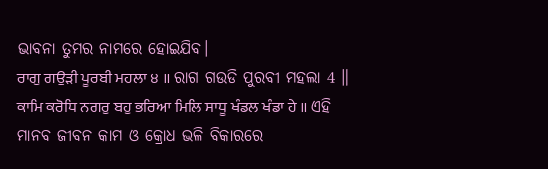ଭାବନା ତୁମର ନାମରେ ହୋଇଯିବ।
ਰਾਗੁ ਗਉੜੀ ਪੂਰਬੀ ਮਹਲਾ ੪ ॥ ରାଗ ଗଉଡି ପୁରବୀ ମହଲା 4 ॥
ਕਾਮਿ ਕਰੋਧਿ ਨਗਰੁ ਬਹੁ ਭਰਿਆ ਮਿਲਿ ਸਾਧੂ ਖੰਡਲ ਖੰਡਾ ਹੇ ॥ ଏହି ମାନବ ଜୀବନ କାମ ଓ କ୍ରୋଧ ଭଳି ବିକାରରେ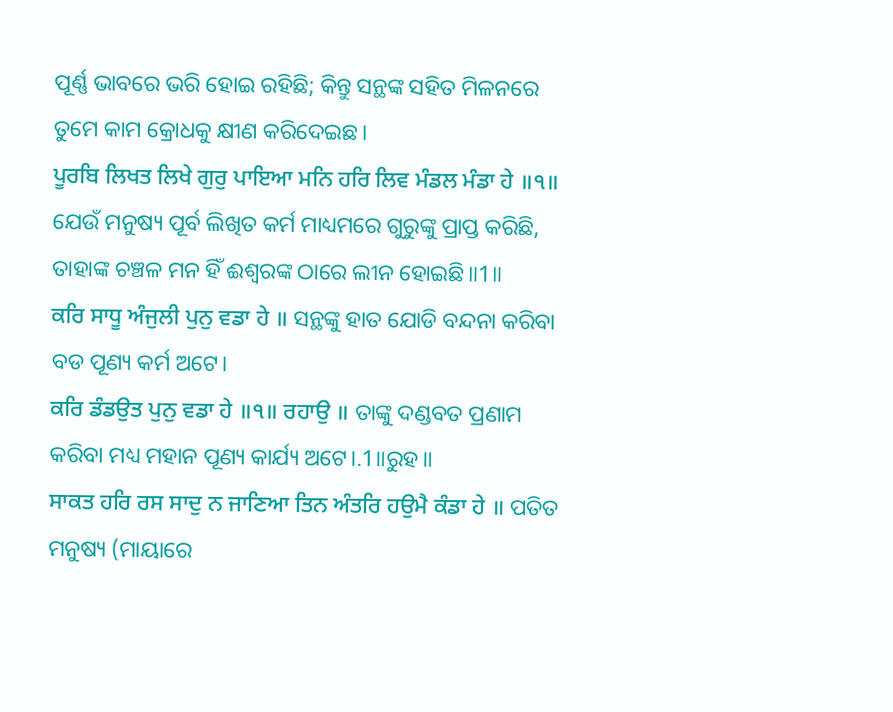ପୂର୍ଣ୍ଣ ଭାବରେ ଭରି ହୋଇ ରହିଛି; କିନ୍ତୁ ସନ୍ଥଙ୍କ ସହିତ ମିଳନରେ ତୁମେ କାମ କ୍ରୋଧକୁ କ୍ଷୀଣ କରିଦେଇଛ।
ਪੂਰਬਿ ਲਿਖਤ ਲਿਖੇ ਗੁਰੁ ਪਾਇਆ ਮਨਿ ਹਰਿ ਲਿਵ ਮੰਡਲ ਮੰਡਾ ਹੇ ॥੧॥ ଯେଉଁ ମନୁଷ୍ୟ ପୂର୍ବ ଲିଖିତ କର୍ମ ମାଧ୍ୟମରେ ଗୁରୁଙ୍କୁ ପ୍ରାପ୍ତ କରିଛି, ତାହାଙ୍କ ଚଞ୍ଚଳ ମନ ହିଁ ଈଶ୍ଵରଙ୍କ ଠାରେ ଲୀନ ହୋଇଛି॥1॥
ਕਰਿ ਸਾਧੂ ਅੰਜੁਲੀ ਪੁਨੁ ਵਡਾ ਹੇ ॥ ସନ୍ଥଙ୍କୁ ହାତ ଯୋଡି ବନ୍ଦନା କରିବା ବଡ ପୂଣ୍ୟ କର୍ମ ଅଟେ।
ਕਰਿ ਡੰਡਉਤ ਪੁਨੁ ਵਡਾ ਹੇ ॥੧॥ ਰਹਾਉ ॥ ତାଙ୍କୁ ଦଣ୍ଡବତ ପ୍ରଣାମ କରିବା ମଧ୍ୟ ମହାନ ପୂଣ୍ୟ କାର୍ଯ୍ୟ ଅଟେ।.1॥ରୁହ॥
ਸਾਕਤ ਹਰਿ ਰਸ ਸਾਦੁ ਨ ਜਾਣਿਆ ਤਿਨ ਅੰਤਰਿ ਹਉਮੈ ਕੰਡਾ ਹੇ ॥ ପତିତ ମନୁଷ୍ୟ (ମାୟାରେ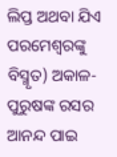ଲିପ୍ତ ଅଥବା ଯିଏ ପରମେଶ୍ଵରଙ୍କୁ ବିସ୍ମୃତ) ଅକାଳ-ପୁରୁଷଙ୍କ ରସର ଆନନ୍ଦ ପାଇ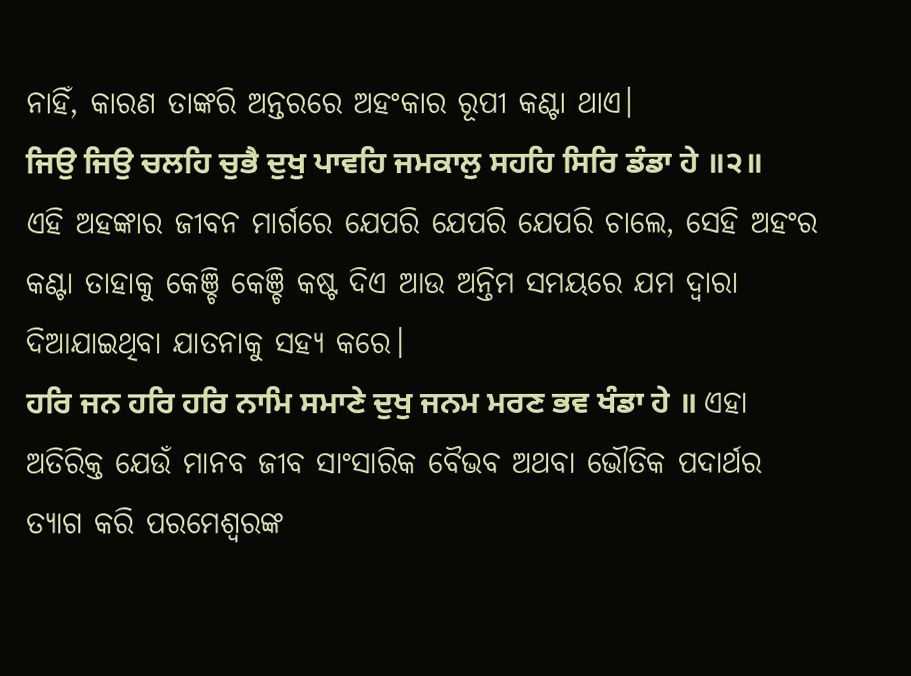ନାହିଁ, କାରଣ ତାଙ୍କରି ଅନ୍ତରରେ ଅହଂକାର ରୂପୀ କଣ୍ଟା ଥାଏ।
ਜਿਉ ਜਿਉ ਚਲਹਿ ਚੁਭੈ ਦੁਖੁ ਪਾਵਹਿ ਜਮਕਾਲੁ ਸਹਹਿ ਸਿਰਿ ਡੰਡਾ ਹੇ ॥੨॥ ଏହି ଅହଙ୍କାର ଜୀବନ ମାର୍ଗରେ ଯେପରି ଯେପରି ଯେପରି ଚାଲେ, ସେହି ଅହଂର କଣ୍ଟା ତାହାକୁ କେଞ୍ଚି କେଞ୍ଚି କଷ୍ଟ ଦିଏ ଆଉ ଅନ୍ତିମ ସମୟରେ ଯମ ଦ୍ଵାରା ଦିଆଯାଇଥିବା ଯାତନାକୁ ସହ୍ୟ କରେ।
ਹਰਿ ਜਨ ਹਰਿ ਹਰਿ ਨਾਮਿ ਸਮਾਣੇ ਦੁਖੁ ਜਨਮ ਮਰਣ ਭਵ ਖੰਡਾ ਹੇ ॥ ଏହା ଅତିରିକ୍ତ ଯେଉଁ ମାନବ ଜୀବ ସାଂସାରିକ ବୈଭବ ଅଥବା ଭୌତିକ ପଦାର୍ଥର ତ୍ୟାଗ କରି ପରମେଶ୍ଵରଙ୍କ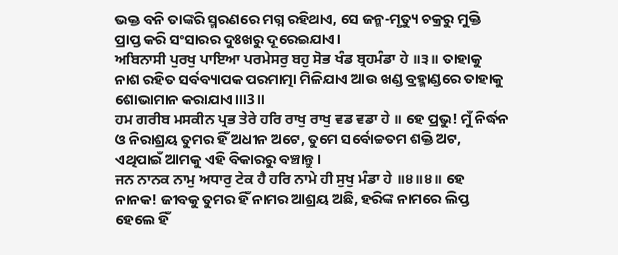ଭକ୍ତ ବନି ତାଙ୍କରି ସ୍ମରଣରେ ମଗ୍ନ ରହିଥାଏ, ସେ ଜନ୍ମ-ମୃତ୍ୟୁ ଚକ୍ରରୁ ମୁକ୍ତି ପ୍ରାପ୍ତ କରି ସଂସାରର ଦୁଃଖରୁ ଦୂରେଇଯାଏ।
ਅਬਿਨਾਸੀ ਪੁਰਖੁ ਪਾਇਆ ਪਰਮੇਸਰੁ ਬਹੁ ਸੋਭ ਖੰਡ ਬ੍ਰਹਮੰਡਾ ਹੇ ॥੩॥ ତାହାକୁ ନାଶ ରହିତ ସର୍ବବ୍ୟାପକ ପରମାତ୍ମା ମିଳିଯାଏ ଆଉ ଖଣ୍ଡ ବ୍ରହ୍ମାଣ୍ଡରେ ତାହାକୁ ଶୋଭାମାନ କରାଯାଏ।॥3॥
ਹਮ ਗਰੀਬ ਮਸਕੀਨ ਪ੍ਰਭ ਤੇਰੇ ਹਰਿ ਰਾਖੁ ਰਾਖੁ ਵਡ ਵਡਾ ਹੇ ॥ ହେ ପ୍ରଭୁ! ମୁଁ ନିର୍ଦ୍ଧନ ଓ ନିରାଶ୍ରୟ ତୁମର ହିଁ ଅଧୀନ ଅଟେ, ତୁମେ ସର୍ବୋଚ୍ଚତମ ଶକ୍ତି ଅଟ, ଏଥିପାଇଁ ଆମକୁ ଏହି ବିକାରରୁ ବଞ୍ଚାନ୍ତୁ।
ਜਨ ਨਾਨਕ ਨਾਮੁ ਅਧਾਰੁ ਟੇਕ ਹੈ ਹਰਿ ਨਾਮੇ ਹੀ ਸੁਖੁ ਮੰਡਾ ਹੇ ॥੪॥੪॥ ହେ ନାନକ! ଜୀବକୁ ତୁମର ହିଁ ନାମର ଆଶ୍ରୟ ଅଛି, ହରିଙ୍କ ନାମରେ ଲିପ୍ତ ହେଲେ ହିଁ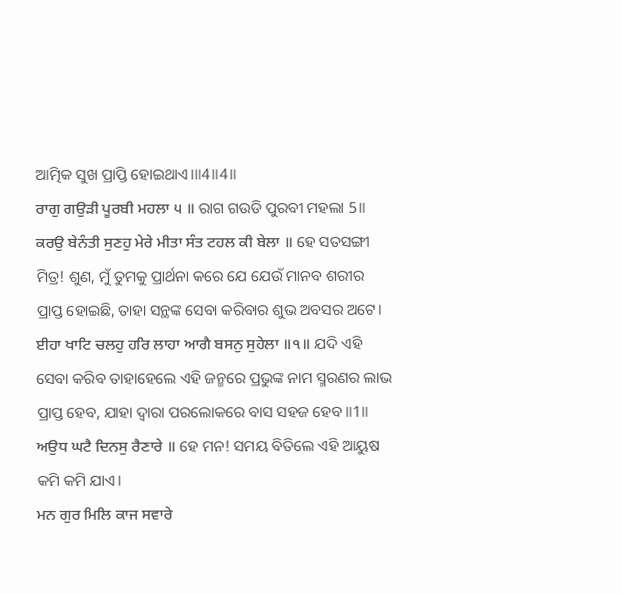ଆତ୍ମିକ ସୁଖ ପ୍ରାପ୍ତି ହୋଇଥାଏ।॥4॥4॥
ਰਾਗੁ ਗਉੜੀ ਪੂਰਬੀ ਮਹਲਾ ੫ ॥ ରାଗ ଗଉଡି ପୁରବୀ ମହଲା 5॥
ਕਰਉ ਬੇਨੰਤੀ ਸੁਣਹੁ ਮੇਰੇ ਮੀਤਾ ਸੰਤ ਟਹਲ ਕੀ ਬੇਲਾ ॥ ହେ ସତସଙ୍ଗୀ ମିତ୍ର! ଶୁଣ, ମୁଁ ତୁମକୁ ପ୍ରାର୍ଥନା କରେ ଯେ ଯେଉଁ ମାନବ ଶରୀର ପ୍ରାପ୍ତ ହୋଇଛି, ତାହା ସନ୍ଥଙ୍କ ସେବା କରିବାର ଶୁଭ ଅବସର ଅଟେ।
ਈਹਾ ਖਾਟਿ ਚਲਹੁ ਹਰਿ ਲਾਹਾ ਆਗੈ ਬਸਨੁ ਸੁਹੇਲਾ ॥੧॥ ଯଦି ଏହି ସେବା କରିବ ତାହାହେଲେ ଏହି ଜନ୍ମରେ ପ୍ରଭୁଙ୍କ ନାମ ସ୍ମରଣର ଲାଭ ପ୍ରାପ୍ତ ହେବ, ଯାହା ଦ୍ୱାରା ପରଲୋକରେ ବାସ ସହଜ ହେବ॥1॥
ਅਉਧ ਘਟੈ ਦਿਨਸੁ ਰੈਣਾਰੇ ॥ ହେ ମନ! ସମୟ ବିତିଲେ ଏହି ଆୟୁଷ କମି କମି ଯାଏ।
ਮਨ ਗੁਰ ਮਿਲਿ ਕਾਜ ਸਵਾਰੇ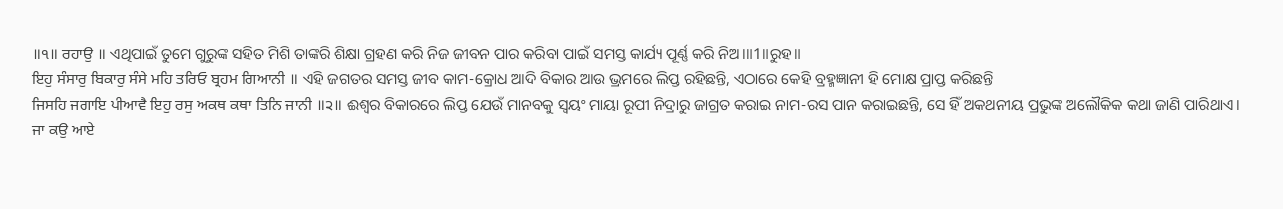॥੧॥ ਰਹਾਉ ॥ ଏଥିପାଇଁ ତୁମେ ଗୁରୁଙ୍କ ସହିତ ମିଶି ତାଙ୍କରି ଶିକ୍ଷା ଗ୍ରହଣ କରି ନିଜ ଜୀବନ ପାର କରିବା ପାଇଁ ସମସ୍ତ କାର୍ଯ୍ୟ ପୂର୍ଣ୍ଣ କରି ନିଅ।॥1॥ରୁହ॥
ਇਹੁ ਸੰਸਾਰੁ ਬਿਕਾਰੁ ਸੰਸੇ ਮਹਿ ਤਰਿਓ ਬ੍ਰਹਮ ਗਿਆਨੀ ॥ ଏହି ଜଗତର ସମସ୍ତ ଜୀବ କାମ-କ୍ରୋଧ ଆଦି ବିକାର ଆଉ ଭ୍ରମରେ ଲିପ୍ତ ରହିଛନ୍ତି, ଏଠାରେ କେହି ବ୍ରହ୍ମଜ୍ଞାନୀ ହି ମୋକ୍ଷ ପ୍ରାପ୍ତ କରିଛନ୍ତି
ਜਿਸਹਿ ਜਗਾਇ ਪੀਆਵੈ ਇਹੁ ਰਸੁ ਅਕਥ ਕਥਾ ਤਿਨਿ ਜਾਨੀ ॥੨॥ ଈଶ୍ଵର ବିକାରରେ ଲିପ୍ତ ଯେଉଁ ମାନବକୁ ସ୍ଵୟଂ ମାୟା ରୂପୀ ନିଦ୍ରାରୁ ଜାଗ୍ରତ କରାଇ ନାମ-ରସ ପାନ କରାଇଛନ୍ତି, ସେ ହିଁ ଅକଥନୀୟ ପ୍ରଭୁଙ୍କ ଅଲୌକିକ କଥା ଜାଣି ପାରିଥାଏ।
ਜਾ ਕਉ ਆਏ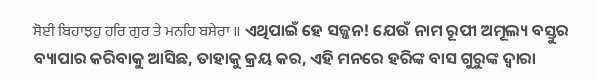ਸੋਈ ਬਿਹਾਝਹੁ ਹਰਿ ਗੁਰ ਤੇ ਮਨਹਿ ਬਸੇਰਾ ॥ ଏଥିପାଇଁ ହେ ସଜ୍ଜନ! ଯେଉଁ ନାମ ରୂପୀ ଅମୂଲ୍ୟ ବସ୍ତୁର ବ୍ୟାପାର କରିବାକୁ ଆସିଛ, ତାହାକୁ କ୍ରୟ କର, ଏହି ମନରେ ହରିଙ୍କ ବାସ ଗୁରୁଙ୍କ ଦ୍ଵାରା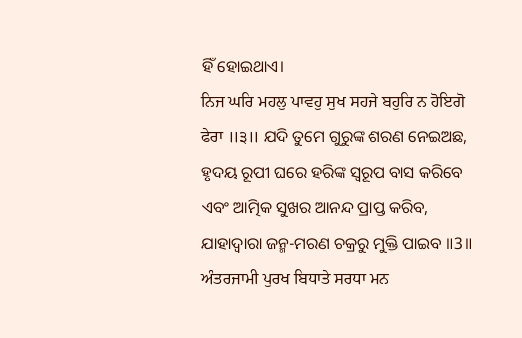ହିଁ ହୋଇଥାଏ।
ਨਿਜ ਘਰਿ ਮਹਲੁ ਪਾਵਹੁ ਸੁਖ ਸਹਜੇ ਬਹੁਰਿ ਨ ਹੋਇਗੋ ਫੇਰਾ ॥੩॥ ଯଦି ତୁମେ ଗୁରୁଙ୍କ ଶରଣ ନେଇଅଛ, ହୃଦୟ ରୂପୀ ଘରେ ହରିଙ୍କ ସ୍ୱରୂପ ବାସ କରିବେ ଏବଂ ଆତ୍ମିକ ସୁଖର ଆନନ୍ଦ ପ୍ରାପ୍ତ କରିବ, ଯାହାଦ୍ୱାରା ଜନ୍ମ-ମରଣ ଚକ୍ରରୁ ମୁକ୍ତି ପାଇବ ॥3॥
ਅੰਤਰਜਾਮੀ ਪੁਰਖ ਬਿਧਾਤੇ ਸਰਧਾ ਮਨ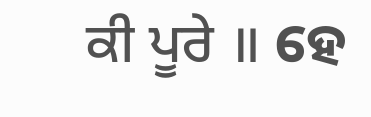ਕੀ ਪੂਰੇ ॥ ହେ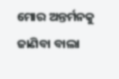ମୋର ଅନ୍ତର୍ମନକୁ ଜାଣିବା ବାଲା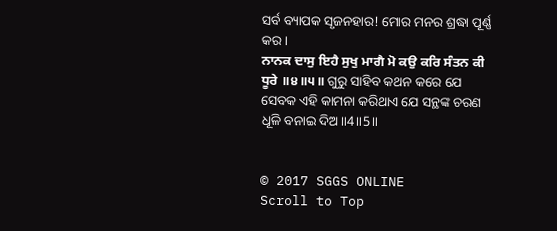ସର୍ବ ବ୍ୟାପକ ସୃଜନହାର! ମୋର ମନର ଶ୍ରଦ୍ଧା ପୂର୍ଣ୍ଣ କର।
ਨਾਨਕ ਦਾਸੁ ਇਹੈ ਸੁਖੁ ਮਾਗੈ ਮੋ ਕਉ ਕਰਿ ਸੰਤਨ ਕੀ ਧੂਰੇ ॥੪॥੫॥ ଗୁରୁ ସାହିବ କଥନ କରେ ଯେ ସେବକ ଏହି କାମନା କରିଥାଏ ଯେ ସନ୍ଥଙ୍କ ଚରଣ ଧୂଳି ବନାଇ ଦିଅ॥4॥5॥


© 2017 SGGS ONLINE
Scroll to Top